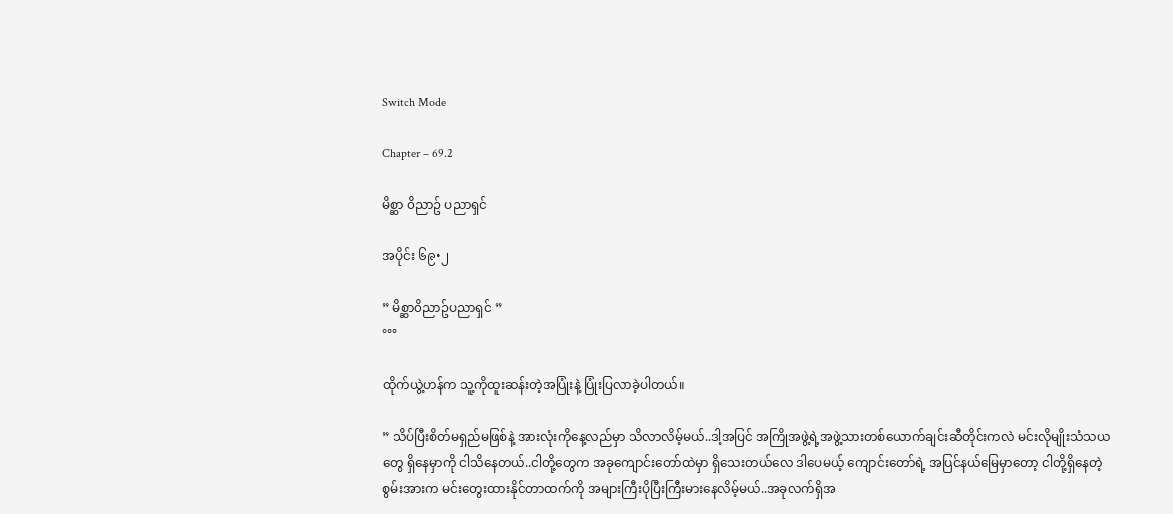Switch Mode

Chapter – 69.2

မိစ္ဆာ ၀ိညာဥ် ပညာရှင်

အပိုင်း ၆၉•၂

” မိစ္ဆာ၀ိညာဥ်ပညာရှင် ”
°°°

ထိုက်ယွဲ့ဟန်က သူ့ကိုထူးဆန်းတဲ့အပြုံးနဲ့ ပြုံးပြလာခဲ့ပါတယ်။

” သိပ်ပြီးစိတ်မရှည်မဖြစ်နဲ့ အားလုံးကိုနေ့လည်မှာ သိလာလိမ့်မယ်..ဒါ့အပြင် အကြိုအဖွဲ့ရဲ့အဖွဲ့သားတစ်ယောက်ချင်းဆီတိုင်းကလဲ မင်းလိုမျိုးသံသယတွေ ရှိနေမှာကို ငါသိနေတယ်..ငါတို့တွေက အခုကျောင်းတော်ထဲမှာ ရှိသေးတယ်လေ ဒါပေမယ့် ကျောင်းတော်ရဲ့ အပြင်နယ်မြေမှာတော့ ငါတို့ရှိနေတဲ့စွမ်းအားက မင်းတွေးထားနိုင်တာထက်ကို အများကြီးပိုပြီးကြီးမားနေလိမ့်မယ်..အခုလက်ရှိအ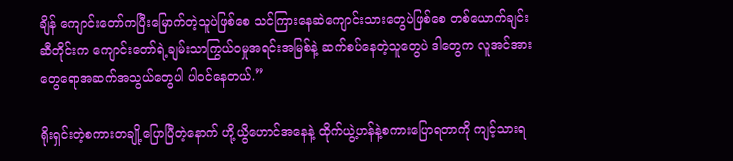ချိန် ကျောင်းတော်ကပြီးမြောက်တဲ့သူပဲဖြစ်စေ သင်ကြားနေဆဲကျောင်းသားတွေပဲဖြစ်စေ တစ်ယောက်ချင်းဆီတိုင်းက ကျောင်းတော်ရဲ့ချမ်းသာကြွယ်၀မှုအရင်းအမြစ်နဲ့ ဆက်စပ်နေတဲ့သူတွေပဲ ဒါတွေက လူအင်အားတွေရောအဆက်အသွယ်တွေပါ ပါ၀င်နေတယ်.”

ရိုးရှင်းတဲ့စကားတချို့ပြောပြီတဲ့နောက် ဟို့ယွိဟောင်အနေနဲ့ ထိုက်ယွဲ့ဟန်နဲ့စကားပြောရတာကို ကျင့်သားရ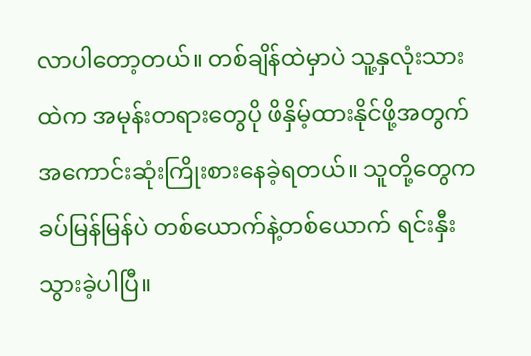လာပါတော့တယ်။ တစ်ချိန်ထဲမှာပဲ သူ့နှလုံးသားထဲက အမုန်းတရားတွေပို ဖိနှိမ့်ထားနိုင်ဖို့အတွက် အကောင်းဆုံးကြိုးစားနေခဲ့ရတယ်။ သူတို့တွေက ခပ်မြန်မြန်ပဲ တစ်ယောက်နဲ့တစ်ယောက် ရင်းနှီးသွားခဲ့ပါပြီ။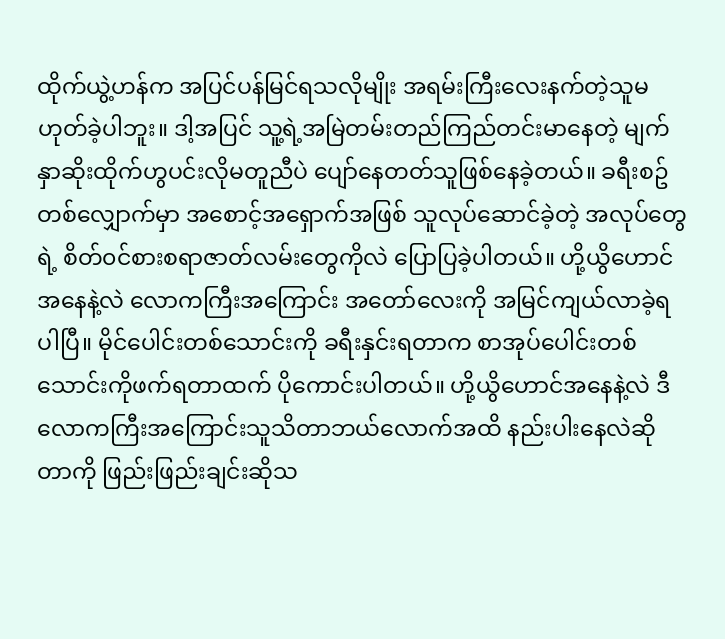ထိုက်ယွဲ့ဟန်က အပြင်ပန်မြင်ရသလိုမျိုး အရမ်းကြီးလေးနက်တဲ့သူမဟုတ်ခဲ့ပါဘူး။ ဒါ့အပြင် သူ့ရဲ့အမြဲတမ်းတည်ကြည်တင်းမာနေတဲ့ မျက်နှာဆိုးထိုက်ဟွပင်းလိုမတူညီပဲ ပျော်နေတတ်သူဖြစ်နေခဲ့တယ်။ ခရီးစဥ်တစ်လျှောက်မှာ အစောင့်အရှောက်အဖြစ် သူလုပ်ဆောင်ခဲ့တဲ့ အလုပ်တွေရဲ့ စိတ်၀င်စားစရာဇာတ်လမ်းတွေကိုလဲ ပြောပြခဲ့ပါတယ်။ ဟို့ယွိဟောင်အနေနဲ့လဲ လောကကြီးအကြောင်း အတော်လေးကို အမြင်ကျယ်လာခဲ့ရပါပြီ။ မိုင်ပေါင်းတစ်သောင်းကို ခရီးနှင်းရတာက စာအုပ်ပေါင်းတစ်သောင်းကိုဖက်ရတာထက် ပိုကောင်းပါတယ်။ ဟို့ယွိဟောင်အနေနဲ့လဲ ဒီလောကကြီးအကြောင်းသူသိတာဘယ်လောက်အထိ နည်းပါးနေလဲဆိုတာကို ဖြည်းဖြည်းချင်းဆိုသ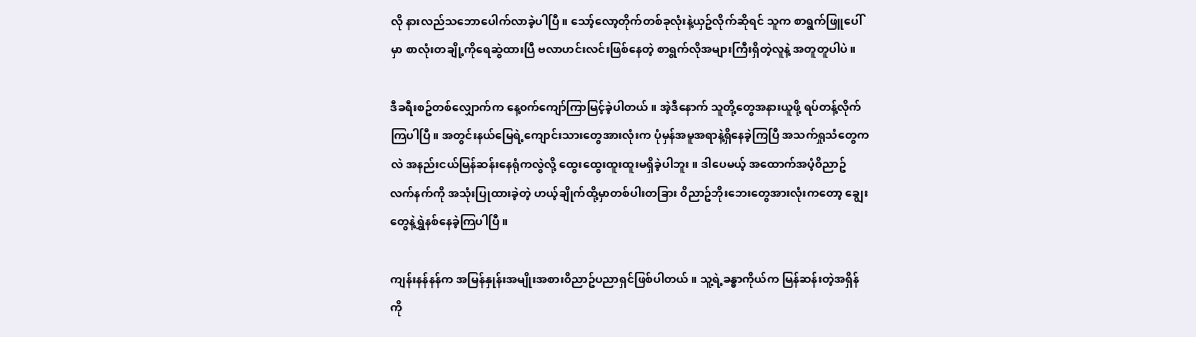လို နားလည်သဘောပေါက်လာခဲ့ပါပြီ။ သော့်လော့တိုက်တစ်ခုလုံးနဲ့ယှဥ်လိုက်ဆိုရင် သူက စာရွက်ဖြူပေါ်မှာ စာလုံးတချို့ကိုရေဆွဲထားပြီ ဗလာဟင်းလင်းဖြစ်နေတဲ့ စာရွက်လိုအများကြီးရှိတဲ့လူနဲ့ အတူတူပါပဲ။

ဒီခရီးစဥ်တစ်လျှောက်က နေ့၀က်ကျော်ကြာမြင့်ခဲ့ပါတယ်။ အဲ့ဒီနောက် သူတို့တွေအနားယူဖို့ ရပ်တန့်လိုက်ကြပါပြီ။ အတွင်းနယ်မြေရဲ့ကျောင်းသားတွေအားလုံးက ပုံမှန်အမူအရာနဲ့ရှိနေခဲ့ကြပြီ အသက်ရှုသံတွေကလဲ အနည်းငယ်မြန်ဆန်းနေရုံကလွဲလို့ ထွေးထွေးထူးထူးမရှိခဲ့ပါဘူး။ ဒါပေမယ့် အထောက်အပံ့၀ိညာဥ်လက်နက်ကို အသုံးပြုထားခဲ့တဲ့ ဟယ့်ချိုက်ထို့မှာတစ်ပါးတခြား ၀ိညာဥ်ဘိုးဘေးတွေအားလုံးကတော့ ချွေးတွေနဲ့ရွှဲနစ်နေခဲ့ကြပါပြီ။

ကျန်းနန်နန်က အမြန်နှုန်းအမျိုးအစား၀ိညာဥ်ပညာရှင်ဖြစ်ပါတယ်။ သူ့ရဲ့ခန္ဓာကိုယ်က မြန်ဆန်းတဲ့အရှိန်ကို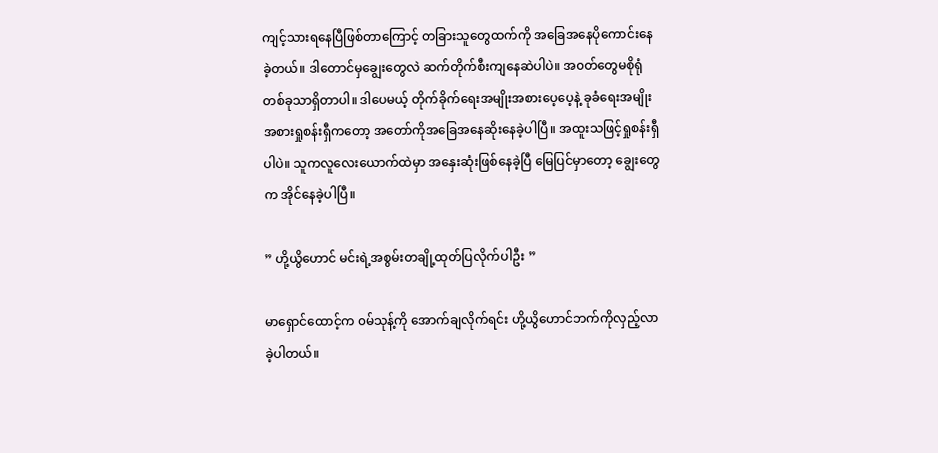ကျင့်သားရနေပြီဖြစ်တာကြောင့် တခြားသူတွေထက်ကို အခြေအနေပိုကောင်းနေခဲ့တယ်။ ဒါတောင်မှချွေးတွေလဲ ဆက်တိုက်စီးကျနေဆဲပါပဲ။ အ၀တ်တွေမစိုရုံတစ်ခုသာရှိတာပါ။ ဒါပေမယ့် တိုက်ခိုက်ရေးအမျိုးအစားပေ့ပေ့နဲ့ ခုခံရေးအမျိုးအစားရှုစန်းရှီကတော့ အတော်ကိုအခြေအနေဆိုးနေခဲ့ပါပြီ။ အထူးသဖြင့်ရှုစန်းရှီပါပဲ။ သူကလူလေးယောက်ထဲမှာ အနှေးဆုံးဖြစ်နေခဲ့ပြီ မြေပြင်မှာတော့ ချွေးတွေက အိုင်နေခဲ့ပါပြီ။

” ဟို့ယွိဟောင် မင်းရဲ့အစွမ်းတချို့ထုတ်ပြလိုက်ပါဦး ”

မာရှောင်ထောင့်က ၀မ်သုန့်ကို အောက်ချလိုက်ရင်း ဟို့ယွိဟောင်ဘက်ကိုလှည့်လာခဲ့ပါတယ်။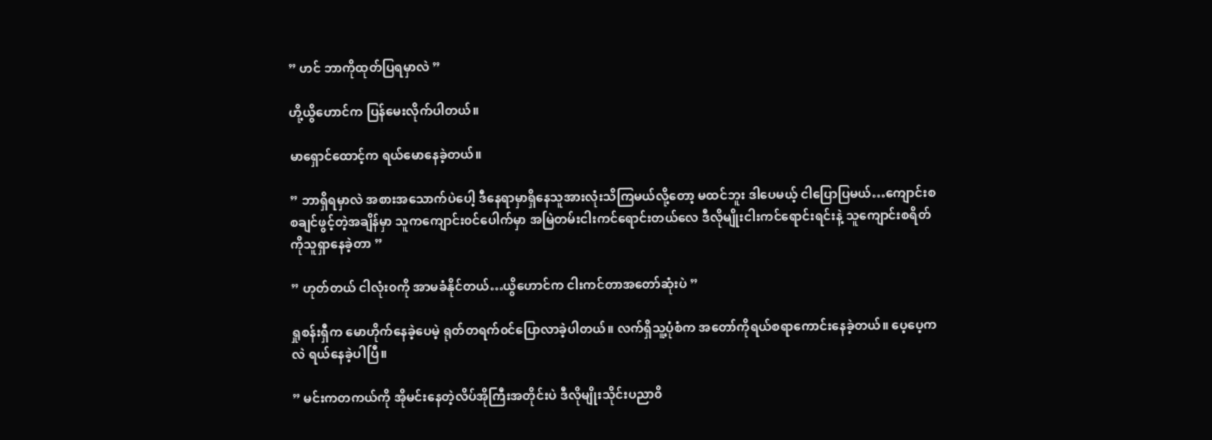” ဟင် ဘာကိုထုတ်ပြရမှာလဲ ”

ဟို့ယွိဟောင်က ပြန်မေးလိုက်ပါတယ်။

မာရှောင်ထောင့်က ရယ်မောနေခဲ့တယ်။

” ဘာရှိရမှာလဲ အစားအသောက်ပဲပေါ့ ဒီနေရာမှာရှိနေသူအားလုံးသိကြမယ်လို့တော့ မထင်ဘူး ဒါပေမယ့် ငါပြောပြမယ်…ကျောင်းစစချင်ဖွင့်တဲ့အချိန်မှာ သူကကျောင်း၀င်ပေါက်မှာ အမြဲတမ်းငါးကင်ရောင်းတယ်လေ ဒီလိုမျိုးငါးကင်ရောင်းရင်းနဲ့ သူကျောင်းစရိတ်ကိုသူရှာနေခဲ့တာ ”

” ဟုတ်တယ် ငါလုံး၀ကို အာမခံနိုင်တယ်…ယွိဟောင်က ငါးကင်တာအတော်ဆုံးပဲ ”

ရှုစန်းရှီက မောဟိုက်နေခဲ့ပေမဲ့ ရုတ်တရက်၀င်ပြောလာခဲ့ပါတယ်။ လက်ရှိသူ့ပုံစံက အတော်ကိုရယ်စရာကောင်းနေခဲ့တယ်။ ပေ့ပေ့ကလဲ ရယ်နေခဲ့ပါပြီ။

” မင်းကတကယ်ကို အိုမင်းနေတဲ့လိပ်အိုကြီးအတိုင်းပဲ ဒီလိုမျိုးသိုင်းပညာ၀ိ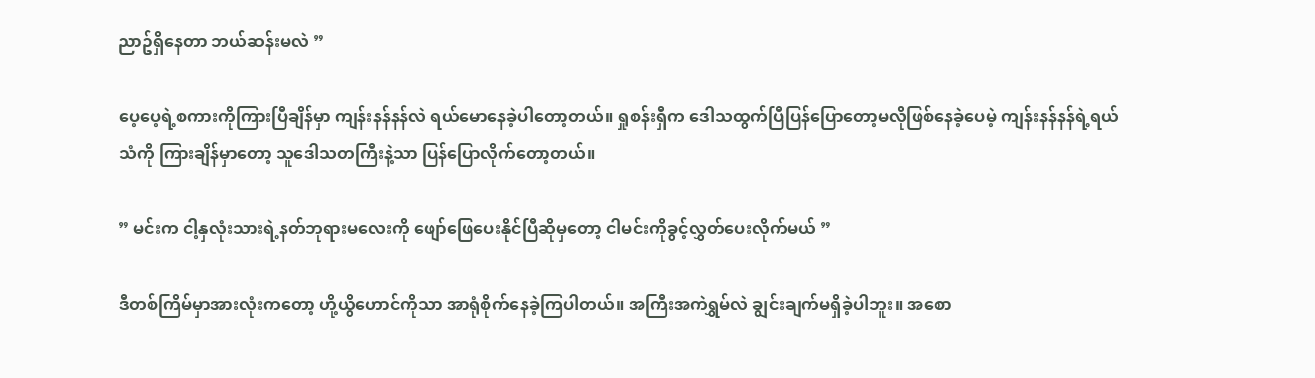ညာဥ်ရှိနေတာ ဘယ်ဆန်းမလဲ ”

ပေ့ပေ့ရဲ့စကားကိုကြားပြီချိန်မှာ ကျန်းနန်နန်လဲ ရယ်မောနေခဲ့ပါတော့တယ်။ ရှုစန်းရှီက ဒေါသထွက်ပြီပြန်ပြောတော့မလိုဖြစ်နေခဲ့ပေမဲ့ ကျန်းနန်နန်ရဲ့ရယ်သံကို ကြားချိန်မှာတော့ သူဒေါသတကြီးနဲ့သာ ပြန်ပြောလိုက်တော့တယ်။

” မင်းက ငါ့နှလုံးသားရဲ့နတ်ဘုရားမလေးကို ဖျော်ဖြေပေးနိုင်ပြီဆိုမှတော့ ငါမင်းကိုခွင့်လွှတ်ပေးလိုက်မယ် ”

ဒီတစ်ကြိမ်မှာအားလုံးကတော့ ဟို့ယွိဟောင်ကိုသာ အာရုံစိုက်နေခဲ့ကြပါတယ်။ အကြီးအကဲရွှမ်လဲ ချွင်းချက်မရှိခဲ့ပါဘူး။ အစော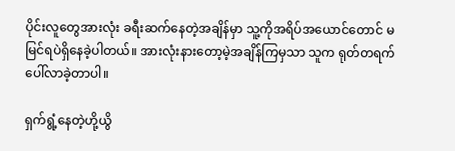ပိုင်းလူတွေအားလုံး ခရီးဆက်နေတဲ့အချိန်မှာ သူ့ကိုအရိပ်အယောင်တောင် မမြင်ရပဲရှိနေခဲ့ပါတယ်။ အားလုံးနားတော့မဲ့အချိန်ကြမှသာ သူက ရုတ်တရက်ပေါ်လာခဲ့တာပါ။

ရှက်ရွံ့နေတဲ့ဟို့ယွိ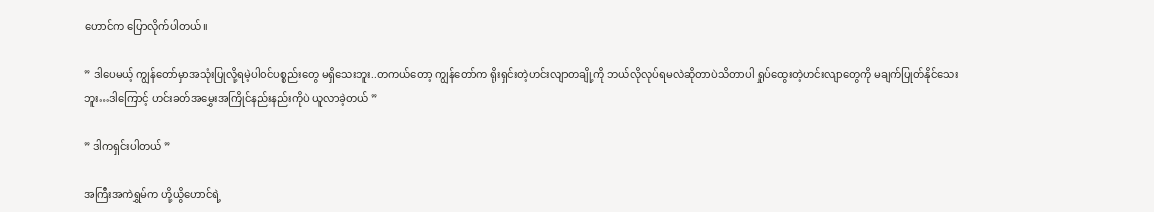ဟောင်က ပြောလိုက်ပါတယ်။

” ဒါပေမယ့် ကျွန်တော်မှာအသုံးပြုလို့ရမဲ့ပါ၀င်ပစ္စည်းတွေ မရှိသေးဘူး..တကယ်တော့ ကျွန်တော်က ရိုးရှင်းတဲ့ဟင်းလျာတချို့ကို ဘယ်လိုလုပ်ရမလဲဆိုတာပဲသိတာပါ ရှုပ်ထွေးတဲ့ဟင်းလျာတွေကို မချက်ပြုတ်နိုင်သေးဘူး…ဒါကြောင့် ဟင်းခတ်အမွှေးအကြိုင်နည်းနည်းကိုပဲ ယူလာခဲ့တယ် ”

” ဒါကရှင်းပါတယ် ”

အကြီးအကဲရွှမ်က ဟို့ယွိဟောင်ရဲ့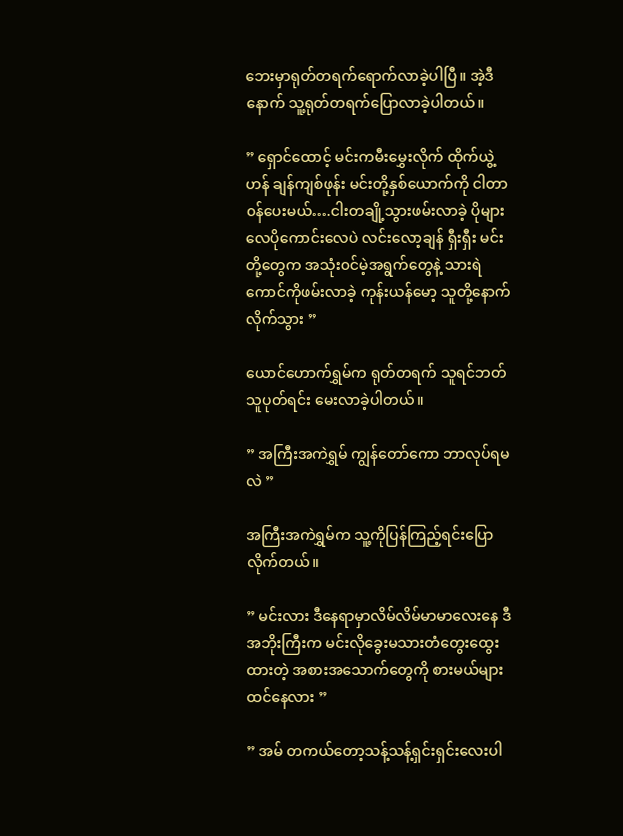ဘေးမှာရုတ်တရက်ရောက်လာခဲ့ပါပြီ။ အဲ့ဒီနောက် သူ့ရုတ်တရက်ပြောလာခဲ့ပါတယ်။

” ရှောင်ထောင့် မင်းကမီးမွှေးလိုက် ထိုက်ယွဲ့ဟန် ချန်ကျစ်ဖုန်း မင်းတို့နှစ်ယောက်ကို ငါတာ၀န်ပေးမယ်….ငါးတချို့သွားဖမ်းလာခဲ့ ပိုများလေပိုကောင်းလေပဲ လင်းလော့ချန် ရှီးရှီး မင်းတို့တွေက အသုံး၀င်မဲ့အရွက်တွေနဲ့ သားရဲကောင်ကိုဖမ်းလာခဲ့ ကုန်းယန်မော့ သူတို့နောက်လိုက်သွား ”

ယောင်ဟောက်ရွှမ်က ရုတ်တရက် သူရင်ဘတ်သူပုတ်ရင်း မေးလာခဲ့ပါတယ်။

” အကြီးအကဲရွှမ် ကျွန်တော်ကော ဘာလုပ်ရမလဲ ”

အကြီးအကဲရွှမ်က သူ့ကိုပြန်ကြည့်ရင်းပြောလိုက်တယ်။

” မင်းလား ဒီနေရာမှာလိမ်လိမ်မာမာလေးနေ ဒီအဘိုးကြီးက မင်းလိုခွေးမသားတံတွေးထွေးထားတဲ့ အစားအသောက်တွေကို စားမယ်များ ထင်နေလား ”

” အမ် တကယ်တော့သန့်သန့်ရှင်းရှင်းလေးပါ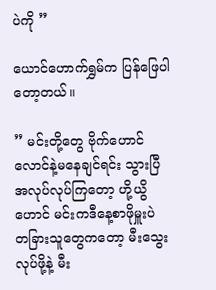ပဲကို ”

ယောင်ဟောက်ရွှမ်က ပြန်ဖြေပါတော့တယ်။

” မင်းတို့တွေ ဗိုက်ဟောင်လောင်နဲ့မနေချင်ရင်း သွားပြီအလုပ်လုပ်ကြတော့ ဟို့ယွိဟောင် မင်းကဒီနေ့စာဖိုမှူးပဲ တခြားသူတွေကတော့ မီးသွေးလုပ်ဖို့နဲ့ မီး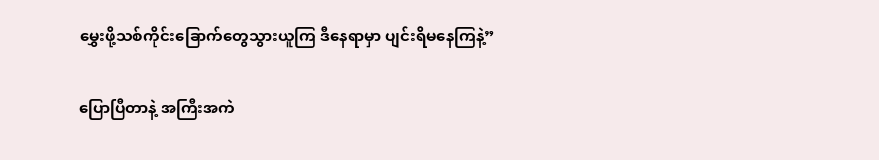မွှေးဖို့သစ်ကိုင်းခြောက်တွေသွားယူကြ ဒီနေရာမှာ ပျင်းရိမနေကြနဲ့”

ပြောပြီတာနဲ့ အကြီးအကဲ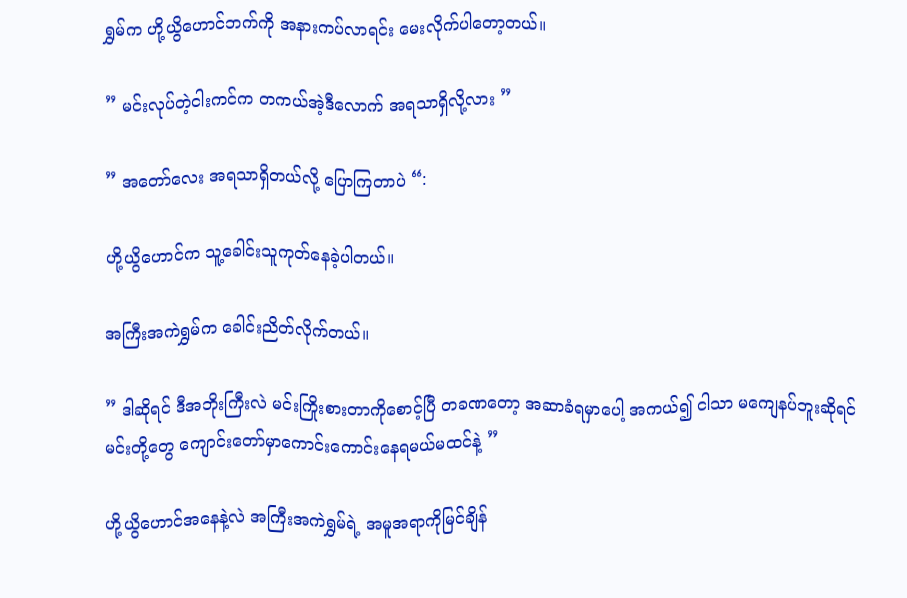ရွှမ်က ဟို့ယွိဟောင်ဘက်ကို အနားကပ်လာရင်း မေးလိုက်ပါတော့တယ်။

” မင်းလုပ်တဲ့ငါးကင်က တကယ်အဲ့ဒီလောက် အရသာရှိလို့လား ”

” အတော်လေး အရသာရှိတယ်လို့ ပြောကြတာပဲ “:

ဟို့ယွိဟောင်က သူ့ခေါင်းသူကုတ်နေခဲ့ပါတယ်။

အကြီးအကဲရွှမ်က ခေါင်းညိတ်လိုက်တယ်။

” ဒါဆိုရင် ဒီအဘိုးကြီးလဲ မင်းကြိုးစားတာကိုစောင့်ပြီ တခဏတော့ အဆာခံရမှာပေါ့ အကယ်၍ ငါသာ မကျေနပ်ဘူးဆိုရင် မင်းတို့တွေ ကျောင်းတော်မှာကောင်းကောင်းနေရမယ်မထင်နဲ့ ”

ဟို့ယွိဟောင်အနေနဲ့လဲ အကြီးအကဲရွှမ်ရဲ့ အမူအရာကိုမြင်ချိန်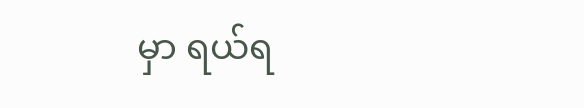မှာ ရယ်ရ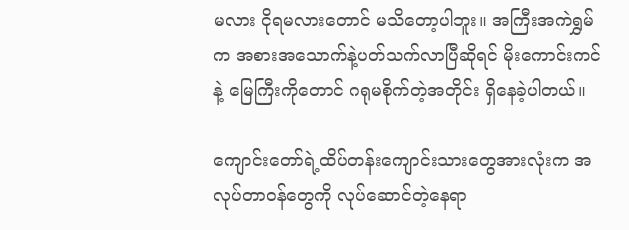မလား ငိုရမလားတောင် မသိတော့ပါဘူး။ အကြီးအကဲရွှမ်က အစားအသောက်နဲ့ပတ်သက်လာပြီဆိုရင် မိုးကောင်းကင်နဲ့ မြေကြီးကိုတောင် ဂရုမစိုက်တဲ့အတိုင်း ရှိနေခဲ့ပါတယ်။

ကျောင်းတော်ရဲ့ထိပ်တန်းကျောင်းသားတွေအားလုံးက အလုပ်တာ၀န်တွေကို လုပ်ဆောင်တဲ့နေရာ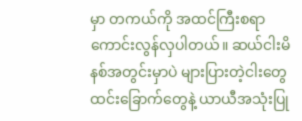မှာ တကယ်ကို အထင်ကြီးစရာကောင်းလွန်လှပါတယ်။ ဆယ်ငါးမိနစ်အတွင်းမှာပဲ များပြားတဲ့ငါးတွေ ထင်းခြောက်တွေနဲ့ ယာယီအသုံးပြု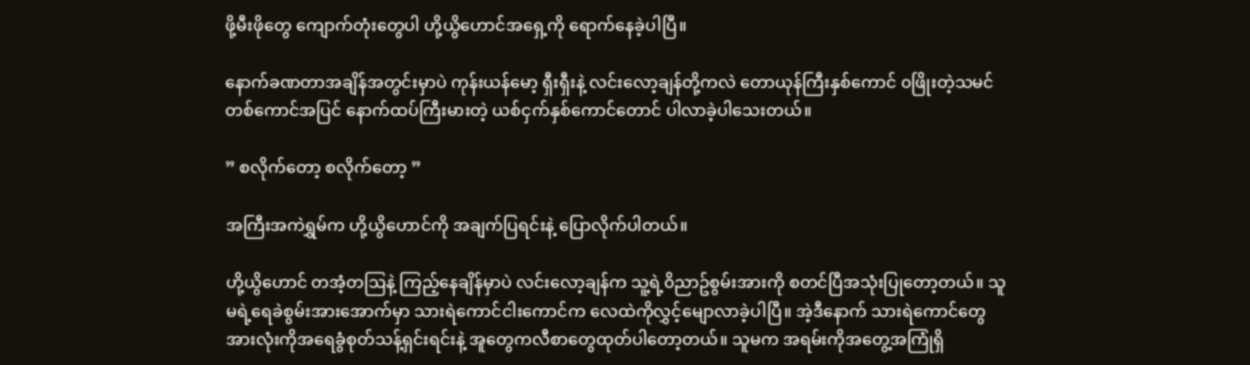ဖို့မီးဖိုတွေ ကျောက်တုံးတွေပါ ဟို့ယွိဟောင်အရှေ့ကို ရောက်နေခဲ့ပါပြီ။

နောက်ခဏတာအချိန်အတွင်းမှာပဲ ကုန်းယန်မော့ ရှီးရှီးနဲ့ လင်းလော့ချန်တို့ကလဲ တောယုန်ကြီးနှစ်ကောင် ၀ဖြိုးတဲ့သမင်တစ်ကောင်အပြင် နောက်ထပ်ကြီးမားတဲ့ ယစ်ငှက်နှစ်ကောင်တောင် ပါလာခဲ့ပါသေးတယ်။

” စလိုက်တော့ စလိုက်တော့ ”

အကြီးအကဲရွှမ်က ဟို့ယွိဟောင်ကို အချက်ပြရင်းနဲ့ ပြောလိုက်ပါတယ်။

ဟို့ယွိဟောင် တအံ့တဩနဲ့ ကြည့်နေချိန်မှာပဲ လင်းလော့ချန်က သူ့ရဲ့၀ိညာဥ်စွမ်းအားကို စတင်ပြီအသုံးပြုတော့တယ်။ သူမရဲ့ရေခဲစွမ်းအားအောက်မှာ သားရဲကောင်ငါးကောင်က လေထဲကိုလွှင့်မျောလာခဲ့ပါပြီ။ အဲ့ဒီနောက် သားရဲကောင်တွေအားလုံးကိုအရေခွံစုတ်သန့်ရှင်းရင်းနဲ့ အူတွေကလီစာတွေထုတ်ပါတော့တယ်။ သူမက အရမ်းကိုအတွေ့အကြုံရှိ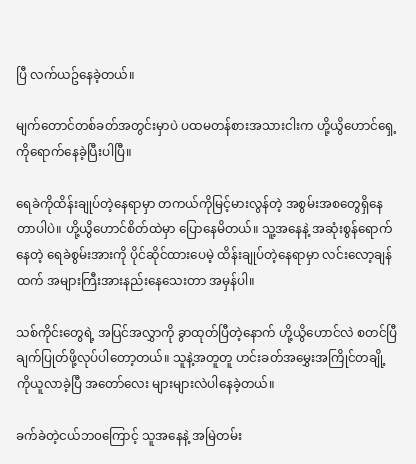ပြီ လက်ယဥ်နေခဲ့တယ်။

မျက်တောင်တစ်ခတ်အတွင်းမှာပဲ ပထမတန်စားအသားငါးက ဟို့ယွိဟောင်ရှေ့ကိုရောက်နေခဲ့ပြီးပါပြီ။

ရေခဲကိုထိန်းချုပ်တဲ့နေရာမှာ တကယ်ကိုမြင့်မားလွန်တဲ့ အစွမ်းအစတွေရှိနေတာပါပဲ။ ဟို့ယွိဟောင်စိတ်ထဲမှာ ပြောနေမိတယ်။ သူ့အနေနဲ့ အဆုံးစွန်ရောက်နေတဲ့ ရေခဲစွမ်းအားကို ပိုင်ဆိုင်ထားပေမဲ့ ထိန်းချုပ်တဲ့နေရာမှာ လင်းလော့ချန်ထက် အများကြီးအားနည်းနေသေးတာ အမှန်ပါ။

သစ်ကိုင်းတွေရဲ့ အပြင်အလွှာကို ခွာထုတ်ပြီတဲ့နောက် ဟို့ယွိဟောင်လဲ စတင်ပြီ ချက်ပြုတ်ဖို့လုပ်ပါတော့တယ်။ သူနဲ့အတူတူ ဟင်းခတ်အမွှေးအကြိုင်တချို့ကိုယူလာခဲ့ပြီ အတော်လေး များများလဲပါနေခဲ့တယ်။

ခက်ခဲတဲ့ငယ်ဘ၀ကြောင့် သူအနေနဲ့ အမြဲတမ်း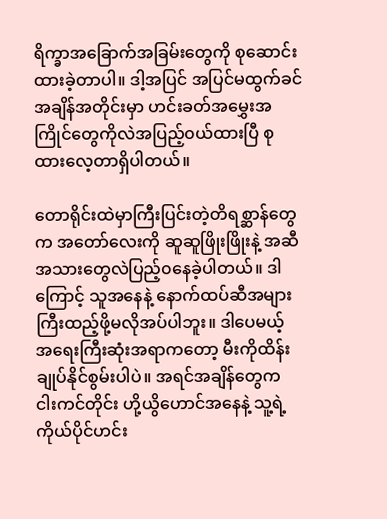ရိက္ခာအခြောက်အခြမ်းတွေကို စုဆောင်းထားခဲ့တာပါ။ ဒါ့အပြင် အပြင်မထွက်ခင်အချိန်အတိုင်းမှာ ဟင်းခတ်အမွှေးအကြိုင်တွေကိုလဲအပြည့်၀ယ်ထားပြီ စုထားလေ့တာရှိပါတယ်။

တောရိုင်းထဲမှာကြီးပြင်းတဲ့တိရစ္ဆာန်တွေက အတော်လေးကို ဆူဆူဖြိုးဖြိုးနဲ့ အဆီအသားတွေလဲပြည့်၀နေခဲ့ပါတယ်။ ဒါကြောင့် သူအနေနဲ့ နောက်ထပ်ဆီအများကြီးထည့်ဖို့မလိုအပ်ပါဘူး။ ဒါပေမယ့် အရေးကြီးဆုံးအရာကတော့ မီးကိုထိန်းချုပ်နိုင်စွမ်းပါပဲ။ အရင်အချိန်တွေက ငါးကင်တိုင်း ဟို့ယွိဟောင်အနေနဲ့ သူ့ရဲ့ကိုယ်ပိုင်ဟင်း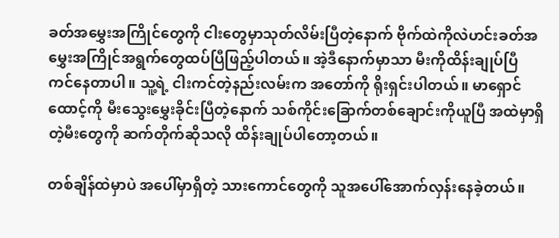ခတ်အမွှေးအကြိုင်တွေကို ငါးတွေမှာသုတ်လိမ်းပြီတဲ့နောက် ဗိုက်ထဲကိုလဲဟင်းခတ်အမွှေးအကြိုင်အရွက်တွေထပ်ပြီဖြည့်ပါတယ်။ အဲ့ဒီနောက်မှာသာ မီးကိုထိန်းချုပ်ပြီ ကင်နေတာပါ။ သူ့ရဲ့ ငါးကင်တဲ့နည်းလမ်းက အတော်ကို ရိုးရှင်းပါတယ်။ မာရှောင်ထောင့်ကို မီးသွေးမွှေးခိုင်းပြီတဲ့နောက် သစ်ကိုင်းခြောက်တစ်ချောင်းကိုယူပြီ အထဲမှာရှိတဲ့မီးတွေကို ဆက်တိုက်ဆိုသလို ထိန်းချုပ်ပါတော့တယ်။

တစ်ချိန်ထဲမှာပဲ အပေါ်မှာရှိတဲ့ သားကောင်တွေကို သူအပေါ်အောက်လှန်းနေခဲ့တယ်။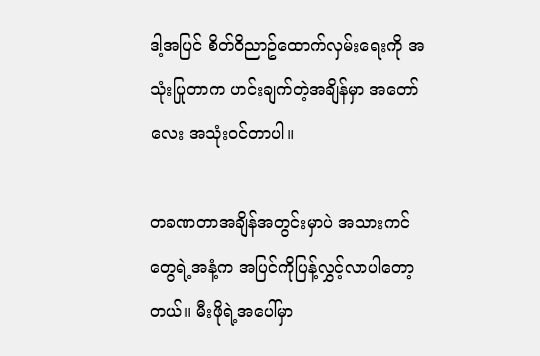ဒါ့အပြင် စိတ်၀ိညာဥ်ထောက်လှမ်းရေးကို အသုံးပြုတာက ဟင်းချက်တဲ့အချိန်မှာ အတော်လေး အသုံး၀င်တာပါ။

တခဏတာအချိန်အတွင်းမှာပဲ အသားကင်တွေရဲ့အနံ့က အပြင်ကိုပြန့်လွှင့်လာပါတော့တယ်။ မီးဖိုရဲ့အပေါ်မှာ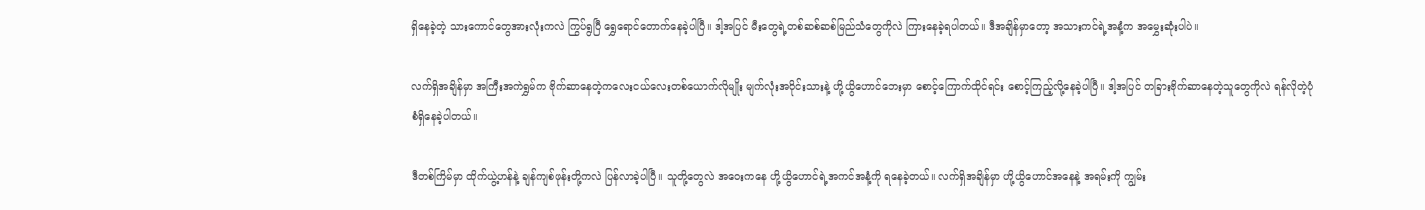ရှိနေခဲ့တဲ့ သားကောင်တွေအားလုံးကလဲ ကြွပ်ရွပြီ ရွှေရောင်တောက်နေခဲ့ပါပြီ။ ဒါ့အပြင် မီးတွေရဲ့တစ်ဆစ်ဆစ်မြည်သံတွေကိုလဲ ကြားနေခဲ့ရပါတယ်။ ဒီအချိန်မှာတော့ အသားကင်ရဲ့အနံ့က အမွှေးဆုံးပါပဲ။

လက်ရှိအချိန်မှာ အကြီးအကဲရွှမ်က ဗိုက်ဆာနေတဲ့ကလေးငယ်လေးတစ်ယောက်လိုမျိုး မျက်လုံးအ၀ိုင်းသားနဲ့ ဟို့ယွိဟောင်ဘေးမှာ စောင့်ကြောက်ထိုင်ရင်း စောင့်ကြည့်လို့နေခဲ့ပါပြီ။ ဒါ့အပြင် တခြားဗိုက်ဆာနေတဲ့သူတွေကိုလဲ ရန်လိုတဲ့ပုံစံရှိနေခဲ့ပါတယ်။

ဒီတစ်ကြိမ်မှာ ထိုက်ယွဲ့ဟန်နဲ့ ချန်ကျစ်ဖုန်းတို့ကလဲ ပြန်လာခဲ့ပါပြီ။ သူတို့တွေလဲ အဝေးကနေ ဟို့ယွိဟောင်ရဲ့အကင်အနံ့ကို ရနေခဲ့တယ်။ လက်ရှိအချိန်မှာ ဟို့ယွိဟောင်အနေနဲ့ အရမ်းကို ကျွမ်း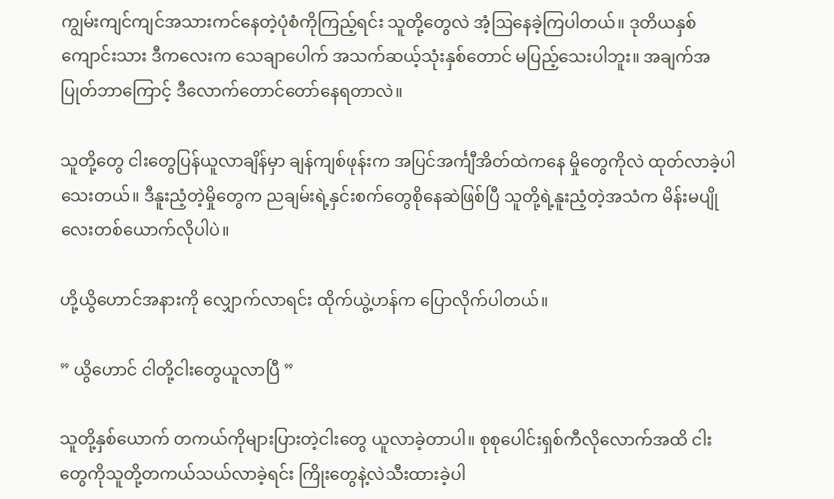ကျွမ်းကျင်ကျင်အသားကင်နေတဲ့ပုံစံကိုကြည့်ရင်း သူတို့တွေလဲ အံ့ဩနေခဲ့ကြပါတယ်။ ဒုတိယနှစ်ကျောင်းသား ဒီကလေးက သေချာပေါက် အသက်ဆယ့်သုံးနှစ်တောင် မပြည့်သေးပါဘူး။ အချက်အပြုတ်ဘာကြောင့် ဒီလောက်တောင်တော်နေရတာလဲ။

သူတို့တွေ ငါးတွေပြန်ယူလာချိန်မှာ ချန်ကျစ်ဖုန်းက အပြင်အင်္ကျီအိတ်ထဲကနေ မှိုတွေကိုလဲ ထုတ်လာခဲ့ပါသေးတယ်။ ဒီနူးညံ့တဲ့မှိုတွေက ညချမ်းရဲ့နှင်းစက်တွေစိုနေဆဲဖြစ်ပြီ သူတို့ရဲ့နူးညံ့တဲ့အသံက မိန်းမပျိုလေးတစ်ယောက်လိုပါပဲ။

ဟို့ယွိဟောင်အနားကို လျှောက်လာရင်း ထိုက်ယွဲ့ဟန်က ပြောလိုက်ပါတယ်။

” ယွိဟောင် ငါတို့ငါးတွေယူလာပြီ ”

သူတို့နှစ်ယောက် တကယ်ကိုများပြားတဲ့ငါးတွေ ယူလာခဲ့တာပါ။ စုစုပေါင်းရှစ်ကီလိုလောက်အထိ ငါးတွေကိုသူတို့တကယ်သယ်လာခဲ့ရင်း ကြိုးတွေနဲ့လဲသီးထားခဲ့ပါ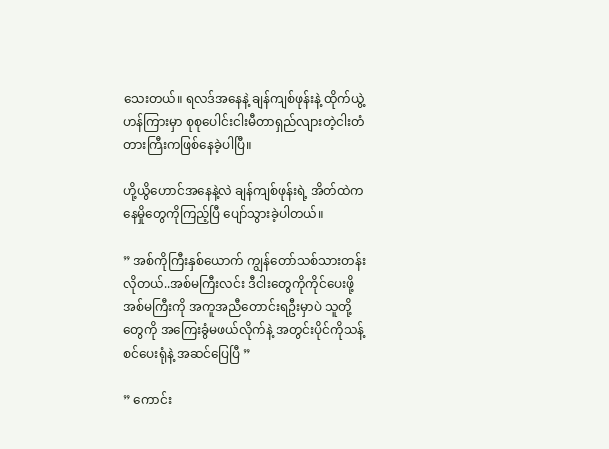သေးတယ်။ ရလဒ်အနေနဲ့ ချန်ကျစ်ဖုန်းနဲ့ ထိုက်ယွဲ့ဟန်ကြားမှာ စုစုပေါင်းငါးမီတာရှည်လျားတဲ့ငါးတံတားကြီးကဖြစ်နေခဲ့ပါပြီ။

ဟို့ယွိဟောင်အနေနဲ့လဲ ချန်ကျစ်ဖုန်းရဲ့ အိတ်ထဲကနေမှိုတွေကိုကြည့်ပြီ ပျော်သွားခဲ့ပါတယ်။

” အစ်ကိုကြီးနှစ်ယောက် ကျွန်တော်သစ်သားတန်းလိုတယ်..အစ်မကြီးလင်း ဒီငါးတွေကိုကိုင်ပေးဖို့ အစ်မကြီးကို အကူအညီတောင်းရဦးမှာပဲ သူတို့တွေကို အကြေးခွံမဖယ်လိုက်နဲ့ အတွင်းပိုင်ကိုသန့်စင်ပေးရုံနဲ့ အဆင်ပြေပြီ ”

” ကောင်း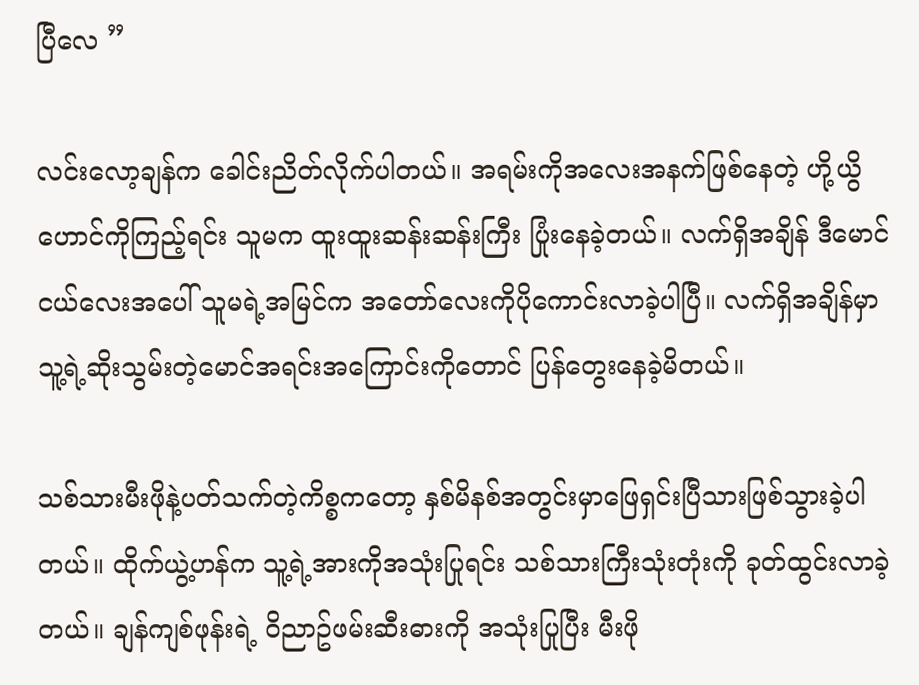ပြီလေ ”

လင်းလော့ချန်က ခေါင်းညိတ်လိုက်ပါတယ်။ အရမ်းကိုအလေးအနက်ဖြစ်နေတဲ့ ဟို့ယွိဟောင်ကိုကြည့်ရင်း သူမက ထူးထူးဆန်းဆန်းကြီး ပြုံးနေခဲ့တယ်။ လက်ရှိအချိန် ဒီမောင်ငယ်လေးအပေါ် သူမရဲ့အမြင်က အတော်လေးကိုပိုကောင်းလာခဲ့ပါပြီ။ လက်ရှိအချိန်မှာ သူ့ရဲ့ဆိုးသွမ်းတဲ့မောင်အရင်းအကြောင်းကိုတောင် ပြန်တွေးနေခဲ့မိတယ်။

သစ်သားမီးဖိုနဲ့ပတ်သက်တဲ့ကိစ္စကတော့ နှစ်မိနစ်အတွင်းမှာဖြေရှင်းပြီသားဖြစ်သွားခဲ့ပါတယ်။ ထိုက်ယွဲ့ဟန်က သူ့ရဲ့အားကိုအသုံးပြုရင်း သစ်သားကြီးသုံးတုံးကို ခုတ်ထွင်းလာခဲ့တယ်။ ချန်ကျစ်ဖုန်းရဲ့ ၀ိညာဥ်ဖမ်းဆီးဓားကို အသုံးပြုပြီး မီးဖို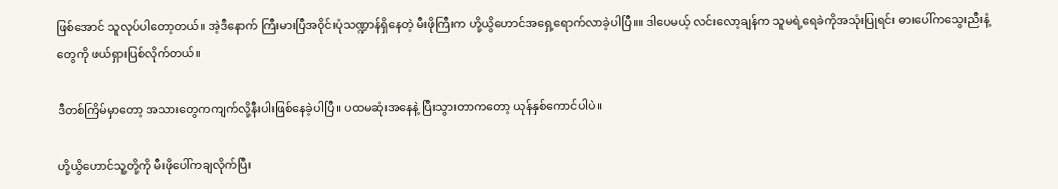ဖြစ်အောင် သူလုပ်ပါတော့တယ်။ အဲ့ဒီနောက် ကြီးမားပြီအ၀ိုင်းပုံသဏ္ဍာန်ရှိနေတဲ့ မီးဖိုကြီးက ဟို့ယွိဟောင်အရှေ့ရောက်လာခဲ့ပါပြီ။။ ဒါပေမယ့် လင်းလော့ချန်က သူမရဲ့ရေခဲကိုအသုံးပြုရင်း ဓားပေါ်ကသွေးညီးနံ့တွေကို ဖယ်ရှားပြစ်လိုက်တယ်။

ဒီတစ်ကြိမ်မှာတော့ အသားတွေကကျက်လို့နီးပါးဖြစ်နေခဲ့ပါပြီ။ ပထမဆုံးအနေနဲ့ ပြီးသွားတာကတော့ ယုန်နှစ်ကောင်ပါပဲ။

ဟို့ယွိဟောင်သူ့တို့ကို မီးဖိုပေါ်ကချလိုက်ပြီး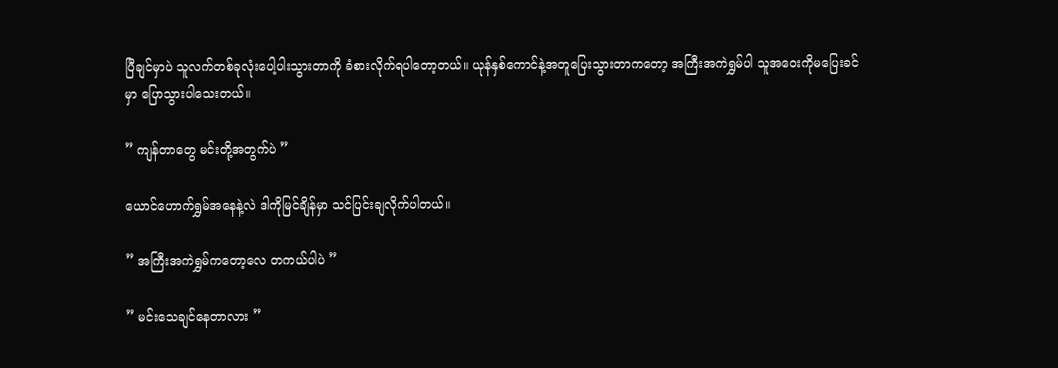ပြီချင်မှာပဲ သူလက်တစ်ခုလုံးပေါ့ပါးသွားတာကို ခံစားလိုက်ရပါတော့တယ်။ ယုန်နှစ်ကောင်နဲ့အတူပြေးသွားတာကတော့ အကြီးအကဲရွှမ်ပါ သူအဝေးကိုမပြေးခင်မှာ ပြောသွားပါသေးတယ်။

” ကျန်တာတွေ မင်းတို့အတွက်ပဲ ”

ယောင်ဟောက်ရွှမ်အနေနဲ့လဲ ဒါကိုမြင်ချိန်မှာ သင်ပြင်းချလိုက်ပါတယ်။

” အကြီးအကဲရွှမ်ကတော့လေ တကယ်ပါပဲ ”

” မင်းသေချင်နေတာလား ”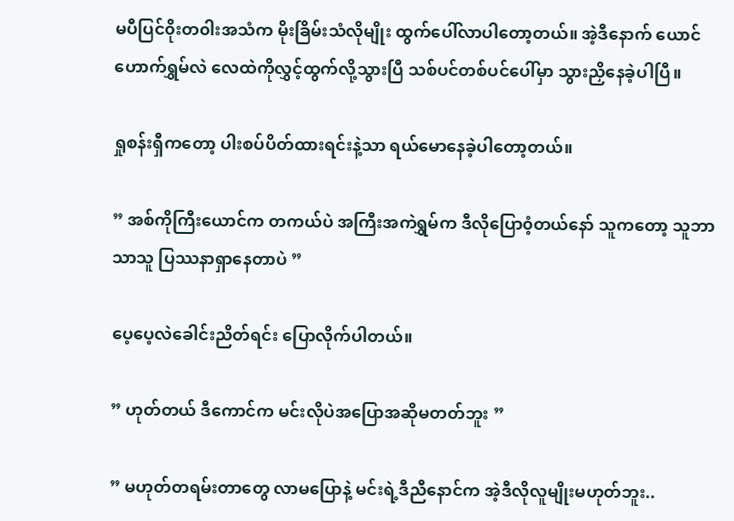မပီပြင်၀ိုးတ၀ါးအသံက မိုးခြိမ်းသံလိုမျိုး ထွက်ပေါ်လာပါတော့တယ်။ အဲ့ဒီနောက် ယောင်ဟောက်ရွှမ်လဲ လေထဲကိုလွှင့်ထွက်လို့သွားပြီ သစ်ပင်တစ်ပင်ပေါ်မှာ သွားညှိနေခဲ့ပါပြီ။

ရှုစန်းရှီကတော့ ပါးစပ်ပိတ်ထားရင်းနဲ့သာ ရယ်မောနေခဲ့ပါတော့တယ်။

” အစ်ကိုကြီးယောင်က တကယ်ပဲ အကြီးအကဲရွှမ်က ဒီလိုပြော၀ံ့တယ်နော် သူကတော့ သူဘာသာသူ ပြဿနာရှာနေတာပဲ ”

ပေ့ပေ့လဲခေါင်းညိတ်ရင်း ပြောလိုက်ပါတယ်။

” ဟုတ်တယ် ဒီကောင်က မင်းလိုပဲအပြောအဆိုမတတ်ဘူး ”

” မဟုတ်တရမ်းတာတွေ လာမပြောနဲ့ မင်းရဲ့ဒီညီနောင်က အဲ့ဒီလိုလူမျိုးမဟုတ်ဘူး..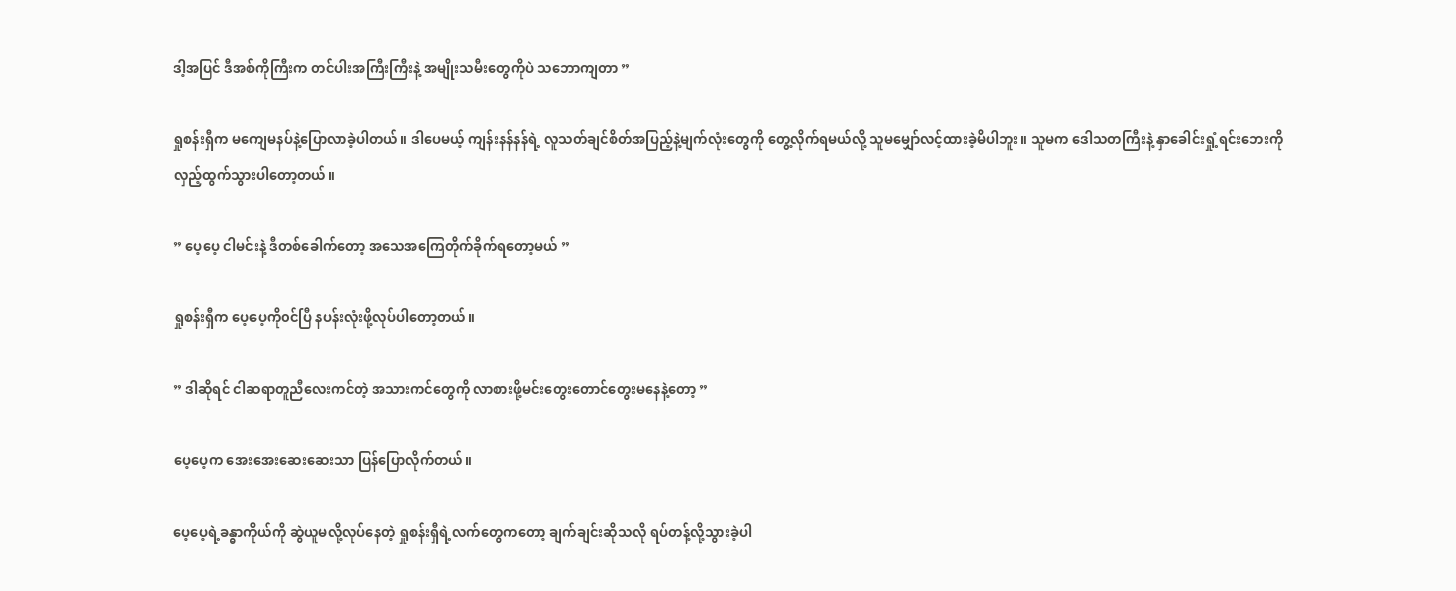ဒါ့အပြင် ဒီအစ်ကိုကြီးက တင်ပါးအကြီးကြီးနဲ့ အမျိုးသမီးတွေကိုပဲ သဘောကျတာ ”

ရှုစန်းရှီက မကျေမနပ်နဲ့ပြောလာခဲ့ပါတယ်။ ဒါပေမယ့် ကျန်းနန်နန်ရဲ့ လူသတ်ချင်စိတ်အပြည့်နဲ့မျက်လုံးတွေကို တွေ့လိုက်ရမယ်လို့ သူမမျှော်လင့်ထားခဲ့မိပါဘူး။ သူမက ဒေါသတကြီးနဲ့ နှာခေါင်းရှုံ့ရင်းဘေးကိုလှည့်ထွက်သွားပါတော့တယ်။

” ပေ့ပေ့ ငါမင်းနဲ့ ဒီတစ်ခေါက်တော့ အသေအကြေတိုက်ခိုက်ရတော့မယ် ”

ရှုစန်းရှီက ပေ့ပေ့ကို၀င်ပြီ နပန်းလုံးဖို့လုပ်ပါတော့တယ်။

” ဒါဆိုရင် ငါဆရာတူညီလေးကင်တဲ့ အသားကင်တွေကို လာစားဖို့မင်းတွေးတောင်တွေးမနေနဲ့တော့ ”

ပေ့ပေ့က အေးအေးဆေးဆေးသာ ပြန်ပြောလိုက်တယ်။

ပေ့ပေ့ရဲ့ခန္ဓာကိုယ်ကို ဆွဲယူမလို့လုပ်နေတဲ့ ရှုစန်းရှီရဲ့လက်တွေကတော့ ချက်ချင်းဆိုသလို ရပ်တန့်လို့သွားခဲ့ပါ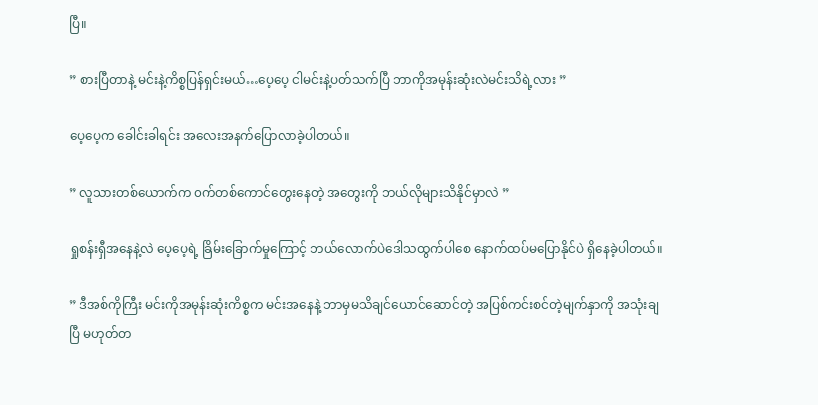ပြီ။

” စားပြီတာနဲ့ မင်းနဲ့ကိစ္စပြန်ရှင်းမယ်…ပေ့ပေ့ ငါမင်းနဲ့ပတ်သက်ပြီ ဘာကိုအမုန်းဆုံးလဲမင်းသိရဲ့လား ”

ပေ့ပေ့က ခေါင်းခါရင်း အလေးအနက်ပြောလာခဲ့ပါတယ်။

” လူသားတစ်ယောက်က ၀က်တစ်ကောင်တွေးနေတဲ့ အတွေးကို ဘယ်လိုများသိနိုင်မှာလဲ ”

ရှုစန်းရှီအနေနဲ့လဲ ပေ့ပေ့ရဲ့ ခြိမ်းခြောက်မှုကြောင့် ဘယ်လောက်ပဲဒေါသထွက်ပါစေ နောက်ထပ်မပြောနိုင်ပဲ ရှိနေခဲ့ပါတယ်။

” ဒီအစ်ကိုကြီး မင်းကိုအမုန်းဆုံးကိစ္စက မင်းအနေနဲ့ ဘာမှမသိချင်ယောင်ဆောင်တဲ့ အပြစ်ကင်းစင်တဲ့မျက်နှာကို အသုံးချပြီ မဟုတ်တ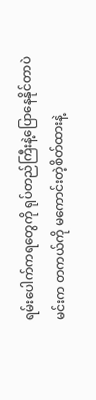ရမ်းပေါက်ကရတွေကို ရုပ်တည်ကြီးနဲ့ပြောနေနိုင်တာပဲ မင်းက တကယ်ကို မကောင်းတဲ့စိတ်ထားနဲ့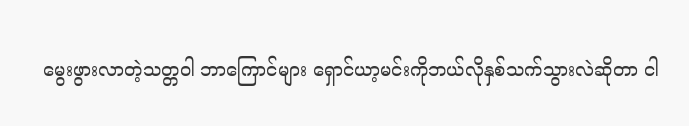မွေးဖွားလာတဲ့သတ္တ၀ါ ဘာကြောင်များ ရှောင်ယာ့မင်းကိုဘယ်လိုနှစ်သက်သွားလဲဆိုတာ ငါ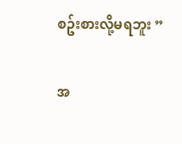စဥ်းစားလို့မရဘူး ”

အ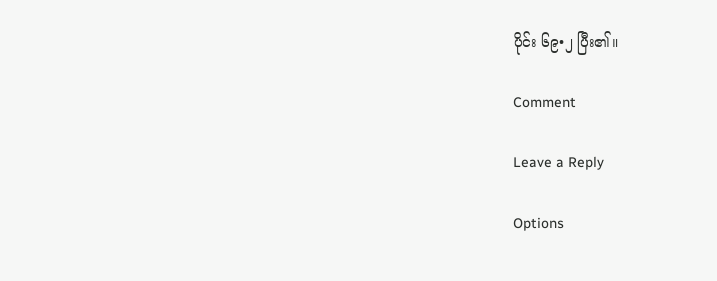ပိုင်း ၆၉•၂ ပြီး၏။

Comment

Leave a Reply

Options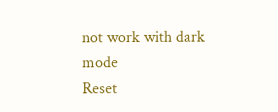not work with dark mode
Reset